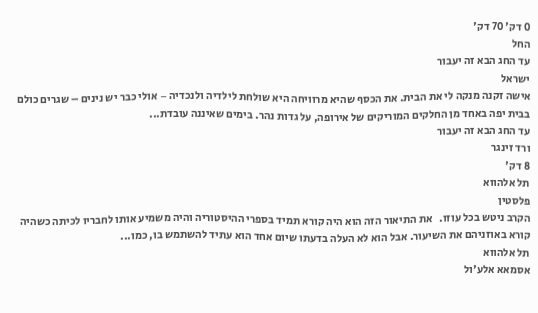0 דק' 70 דק'
החל
עד החג הבא זה יעבור
ישראל
אישה זקנה מנקה לי את הבית. את הכסף שהיא מרוויחה היא שולחת לילדיה ולנכדיה − אולי כבר יש נינים – שגרים כולם בבית יפה באחד מן החלקים המוריקים של אירופה, על גדות נהר. בימים שאיננה עובדת...
עד החג הבא זה יעבור
ורד זינגר
8 דק'
תל אלהווא
פלסטין
הקרב ניטש בכל עוזו.   את התיאור הזה הוא היה קורא תמיד בספרי ההיסטוריה והיה משמיע אותו לחבריו לכיתה כשהיה קורא באוזניהם את השיעור. אבל הוא לא העלה בדעתו שיום אחד הוא עתיד להשתמש בו, כמו...
תל אלהווא
אסמאא אלע'ול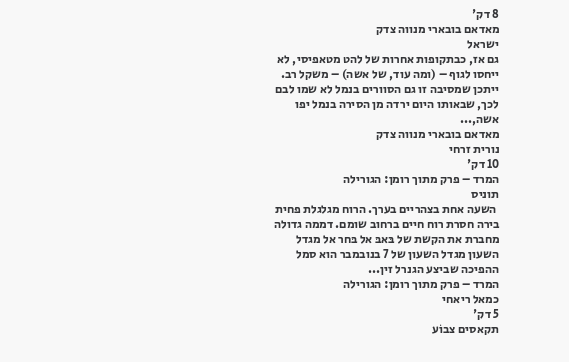8 דק'
מאדאם בובארי מנווה צדק
ישראל
גם אז, כבתקופות אחרות של להט מטאפיסי, לא ייחסו לגוף – (ומה עוד, של אשה) – משקל רב. ייתכן שמסיבה זו גם הסוורים בנמל לא שמו לבם לכך, שבאותו היום ירדה מן הסירה בנמל יפו אשה,...
מאדאם בובארי מנווה צדק
נורית זרחי
10 דק'
המרד – פרק מתוך רומן: הגורילה
תוניס
 השעה אחת בצהריים בערך. הרוח מגלגלת פחית בירה חסרת רוח חיים ברחוב שומם. דממה גדולה מחברת את הקשת של בּאבּ אל בּחר אל מגדל השעון מגדל השעון של 7 בנובמבר הוא סמל ההפיכה שביצע הגנרל זין...
המרד – פרק מתוך רומן: הגורילה
כמאל ריאחי
5 דק'
תקאסים צבוֹע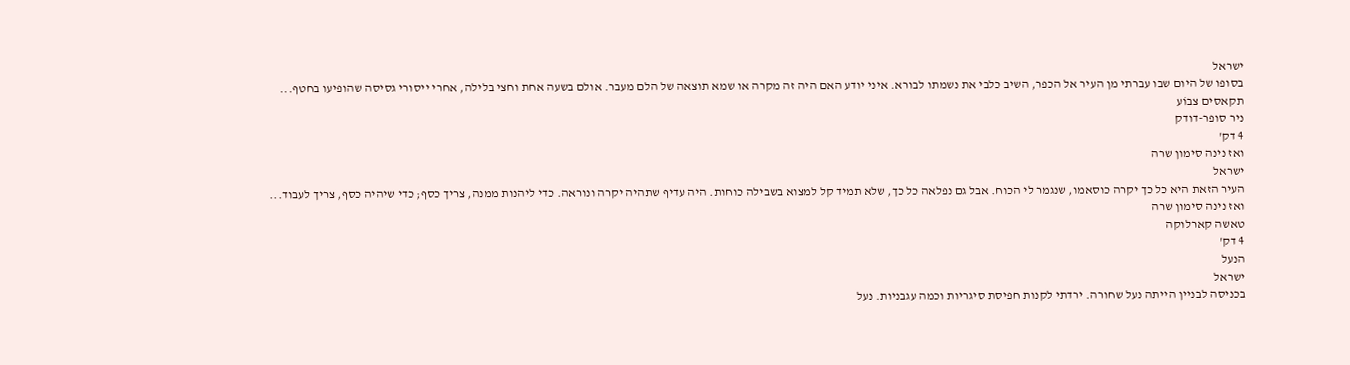ישראל
בסופו של היום שבו עברתי מן העיר אל הכפר, השיב כלבי את נשמתו לבורא. איני יודע האם היה זה מקרה או שמא תוצאה של הלם מעבר. אולם בשעה אחת וחצי בלילה, אחרי ייסורי גסיסה שהופיעו בחטף...
תקאסים צבוֹע
ניר סופר-דודק
4 דק'
ואז נינה סימון שרה
ישראל
העיר הזאת היא כל כך יקרה כוסאמו, שנגמר לי הכוח. אבל גם נפלאה כל כך, שלא תמיד קל למצוא בשבילה כוחות. היה עדיף שתהיה יקרה ונוראה. כדי ליהנות ממנה, צריך כסף; כדי שיהיה כסף, צריך לעבוד...
ואז נינה סימון שרה
טאשה קארלוקה
4 דק'
הנעל
ישראל
בכניסה לבניין הייתה נעל שחורה. ירדתי לקנות חפיסת סיגריות וכמה עגבניות. נעל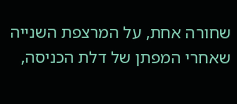שחורה אחת, על המרצפת השנייה שאחרי המפתן של דלת הכניסה,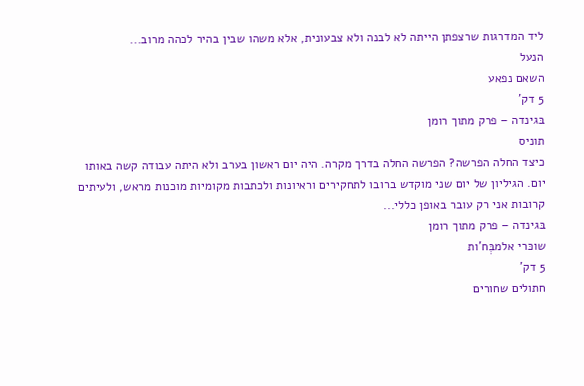ליד המדרגות שרצפתן הייתה לא לבנה ולא צבעונית, אלא משהו שבין בהיר לכהה מרוב...
הנעל
השאם נפאע
5 דק'
בּגינדה – פרק מתוך רומן
תוניס
כיצד החלה הפרשה? הפרשה החלה בדרך מקרה. היה יום ראשון בערב ולא היתה עבודה קשה באותו יום. הגיליון של יום שני מוקדש ברובו לתחקירים וראיונות ולכתבות מקומיות מוכנות מראש, ולעיתים קרובות אני רק עובר באופן כללי...
בּגינדה – פרק מתוך רומן
שוכּרי אלמבְּח'ות
5 דק'
חתולים שחורים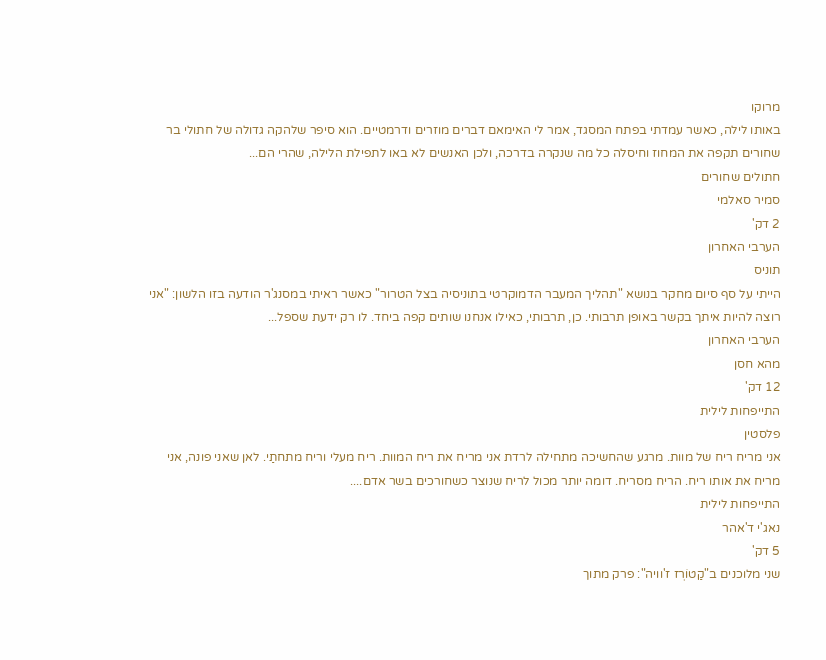מרוקו
באותו לילה, כאשר עמדתי בפתח המסגד, אמר לי האימאם דברים מוזרים ודרמטיים. הוא סיפר שלהקה גדולה של חתולי בר שחורים תקפה את המחוז וחיסלה כל מה שנקרה בדרכה, ולכן האנשים לא באו לתפילת הלילה, שהרי הם...
חתולים שחורים
סמיר סאלמי
2 דק'
הערבי האחרון
תוניס
הייתי על סף סיום מחקר בנושא "תהליך המעבר הדמוקרטי בתוניסיה בצל הטרור" כאשר ראיתי במסנג'ר הודעה בזו הלשון: "אני רוצה להיות איתך בקשר באופן תרבותי. כן, תרבותי, כאילו אנחנו שותים קפה ביחד. לו רק ידעת שספל...
הערבי האחרון
מהא חסן
12 דק'
התייפחות לילית
פלסטין
אני מריח ריח של מוות. מרגע שהחשיכה מתחילה לרדת אני מריח את ריח המוות. ריח מעלי וריח מתחתַי. לאן שאני פונה, אני מריח את אותו ריח. הריח מסריח. דומה יותר מכול לריח שנוצר כשחורכים בשר אדם....
התייפחות לילית
נאג'י ד'אהר
5 דק'
שני מלוכנים ב"קַטוֹרְז ז'וויה": פרק מתוך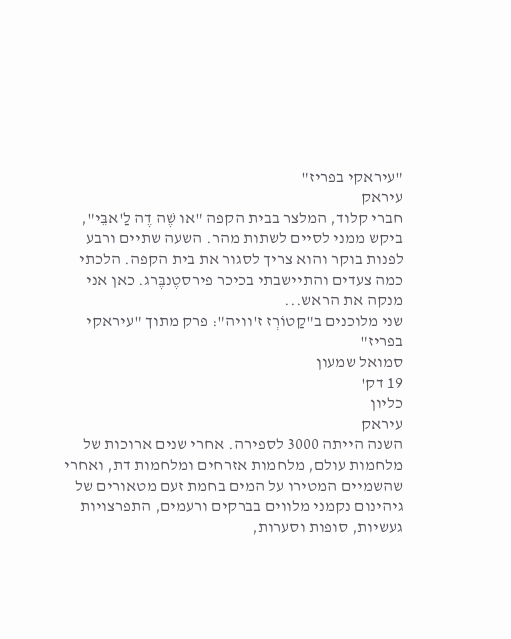"עיראקי בפריז"
עיראק
חברי קלוד, המלצר בבית הקפה "או שֶׁה דֶה לַ'אבֵּי", ביקש ממני לסיים לשתות מהר. השעה שתיים ורבע לפנות בוקר והוא צריך לסגור את בית הקפה. הלכתי כמה צעדים והתיישבתי בכיכר פירסטֶנבֶּרג. כאן אני מנקה את הראש...
שני מלוכנים ב"קַטוֹרְז ז'וויה": פרק מתוך "עיראקי בפריז"
סמואל שמעון
19 דק'
כליון
עיראק
השנה הייתה 3000 לספירה. אחרי שנים ארוכות של מלחמות עולם, מלחמות אזרחים ומלחמות דת, ואחרי שהשמיים המטירו על המים בחמת זעם מטאורים של גיהינום נקמני מלווים בברקים ורעמים, התפרצויות געשיות, סופות וסערות,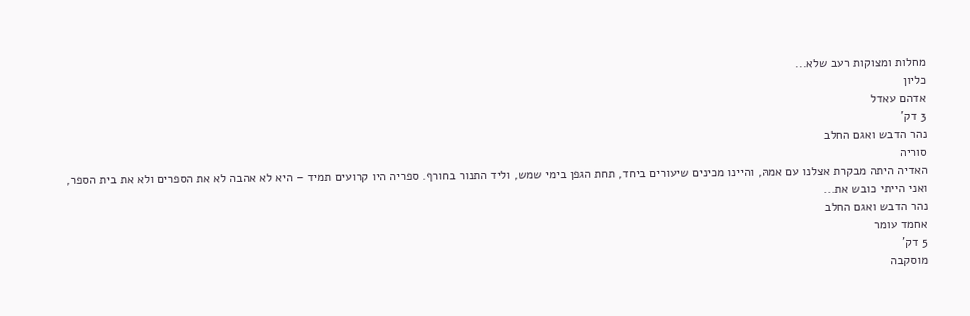מחלות ומצוקות רעב שלא...
כליון
אדהם עאדל
3 דק'
נהר הדבש ואגם החלב
סוריה
האדיה היתה מבקרת אצלנו עם אמהּ, והיינו מכינים שיעורים ביחד, תחת הגפן בימי שמש, וליד התנור בחורף. ספריה היו קרועים תמיד – היא לא אהבה לא את הספרים ולא את בית הספר, ואני הייתי כובש את...
נהר הדבש ואגם החלב
אחמד עומר
5 דק'
מוסקבה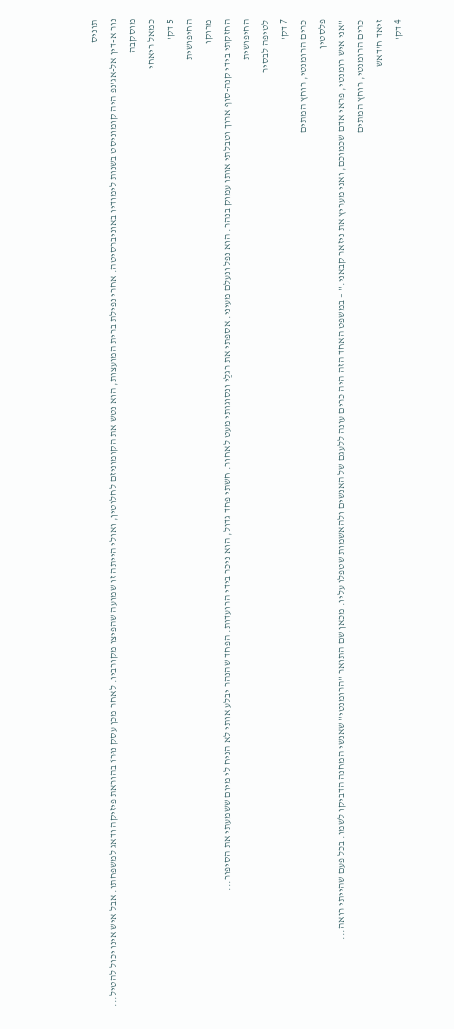תוניס
נור א-דין אל-אג'נפ היה קומוניסט בשנות לימודיו באוניברסיטה. אחרי נפילת ברית המועצות, הוא נטש את הקומוניזם לחלוטין, ואולי הייתה זו שמועה שהפיצו מקורביו. לאחר מכן עסק נוּרוֹ בהוראת פיזיקה ודאג למשפחתו. אבל איש אינו יכול להטיל...
מוסקבה
כמאל ריאחי
5 דק'
החיפושית
מרוקו
החזקתי בידי קנה-סוף ארוך וטבלתי אותו עמוק בנהר. הוא נפל ונעלם מעיני. אספתי את רגלַי ונסוגותי מעט לאחור. חשתי פחד גדול, הוא ניכר בידי הרועדות. הפחד שהנהר יבלע אותי לא הניח לי מיום ששמעתי את הסיפור...
החיפושית
לטיפה לבסיר
7 דק'
כרים הרומנטי, רוחץ המתים
פלסטין
"אני איש רומנטי, פראי אדם שכמוכם, ואני מעריץ את ניזאר קבאני." – במשפט האחד הזה היה כרים עונה ללעגם של האנשים ולהאשמות שטפלו עליו. מכאן שם התואר "הרומנטי" שאנשי המחנה הדביקו לשמו. בכל פעם שהייתי רואה...
כרים הרומנטי, רוחץ המתים
זיאד ח'דאש
4 דק'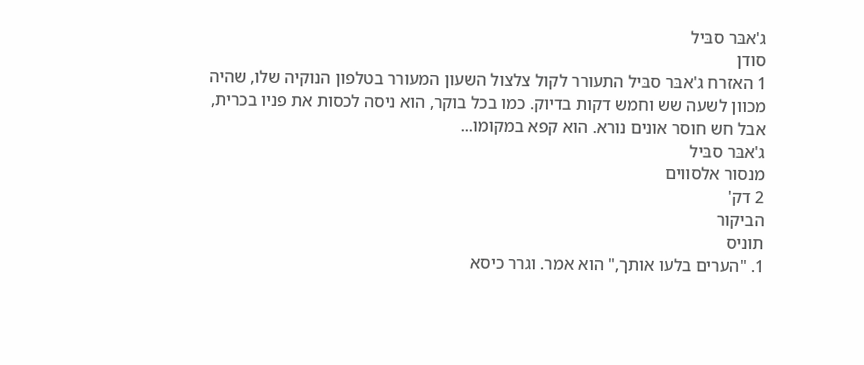ג'אבּר סבּיל
סודן
1 האזרח ג'אבּר סבּיל התעורר לקול צלצול השעון המעורר בטלפון הנוקיה שלו, שהיה מכוון לשעה שש וחמש דקות בדיוק. כמו בכל בוקר, הוא ניסה לכסות את פניו בכרית, אבל חש חוסר אונים נורא. הוא קפא במקומו...
ג'אבּר סבּיל
מנסור אלסווים
2 דק'
הביקור
תוניס
1. "הערים בלעו אותך," הוא אמר. וגרר כיסא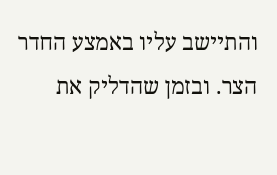והתיישב עליו באמצע החדר הצר. ובזמן שהדליק את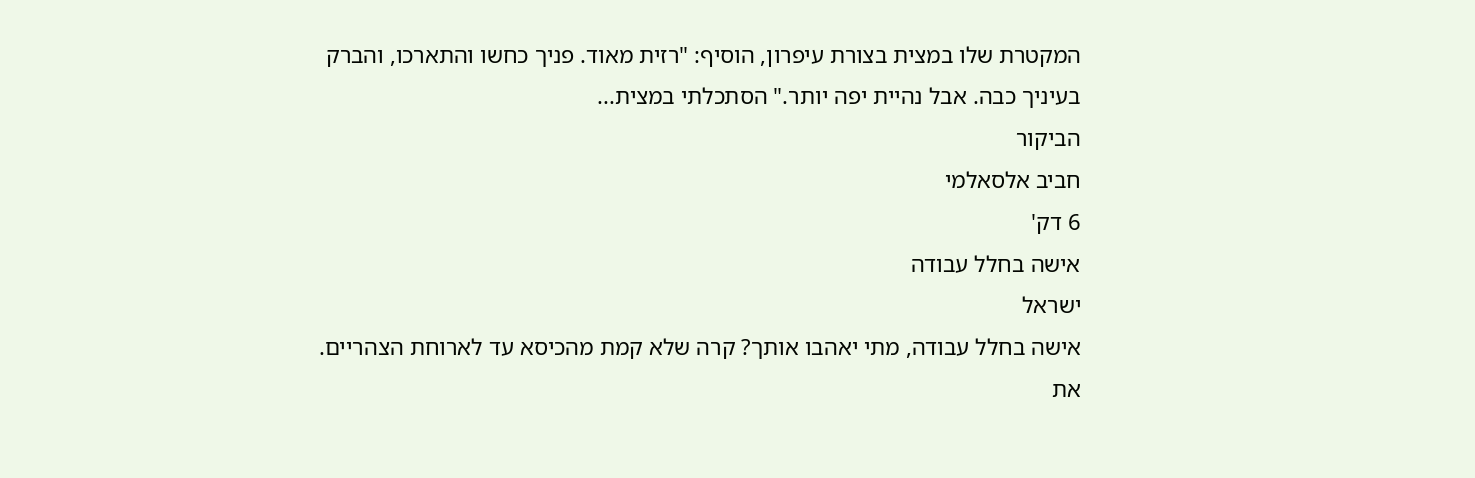המקטרת שלו במצית בצורת עיפרון, הוסיף: "רזית מאוד. פניך כחשו והתארכו, והברק בעיניך כבה. אבל נהיית יפה יותר." הסתכלתי במצית...
הביקור
חביב אלסאלמי
6 דק'
אישה בחלל עבודה
ישראל
אישה בחלל עבודה, מתי יאהבו אותך? קרה שלא קמת מהכיסא עד לארוחת הצהריים. את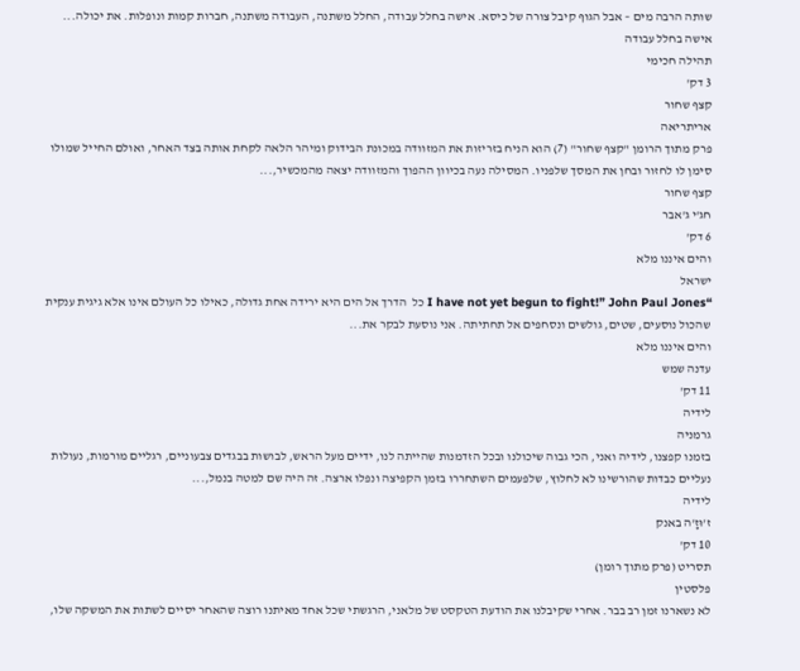שותה הרבה מים – אבל הגוף קיבל צורה של כיסא. אישה בחלל עבודה, החלל משתנה, העבודה משתנה, חברות קמות ונופלות. את יכולה...
אישה בחלל עבודה
תהילה חכימי
3 דק'
קצף שחור
אריתריאה
פרק מתוך הרומן "קצף שחור" (7) הוא הניח בזריזות את המזוודה במכונת הבידוק ומיהר הלאה לקחת אותה בצד האחר, ואולם החייל שמולו סימן לו לחזור ובחן את המסך שלפניו. המסילה נעה בכיוון ההפוך והמזוודה יצאה מהמכשיר,...
קצף שחור
חג'י ג'אבר
6 דק'
והים איננו מלא
ישראל
“I have not yet begun to fight!” John Paul Jones כל  הדרך אל הים היא ירידה אחת גדולה, כאילו כל העולם אינו אלא גיגית ענקית שהכול נוסעים, שטים, גולשים ונסחפים אל תחתיתה. אני נוסעת לבקר את...
והים איננו מלא
עדנה שמש
11 דק'
לידיה
גרמניה
בזמנו קפצנו, לידיה ואני, הכי גבוה שיכולנו ובכל הזדמנות שהייתה לנו, ידיים מעל הראש, לבושות בבגדים צבעוניים, רגליים מורמות, נעולות נעליים כבדות שהורשינו לא לחלוץ, שלפעמים השתחררו בזמן הקפיצה ונפלו ארצה. זה היה שם למטה בנמל,...
לידיה
ז'וּזָ'ה באנק
10 דק'
תסריט (פרק מתוך רומן)
פלסטין
לא נשארנו זמן רב בבר. אחרי שקיבלנו את הודעת הטקסט של מלאני, הרגשתי שכל אחד מאיתנו רוצה שהאחר יסיים לשתות את המשקה שלו,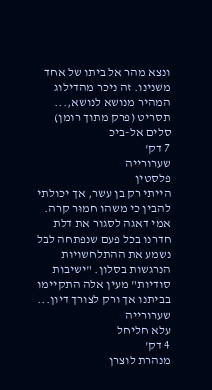ונצא מהר אל ביתו של אחד משנינו. זה ניכר מהדילוג המהיר מנושא לנושא,...
תסריט (פרק מתוך רומן)
סלים אל-ביכ
7 דק'
שערורייה
פלסטין
הייתי רק בן עשר, אך יכולתי להבין כי משהו חמוּר קרה. אמי דאגה לסגור את דלת חדרנו בכל פעם שנפתחה לבל נשמע את ההתלחשויות הנרגשות בסלון. "ישיבות סודיות" מעין אלה התקיימו בביתנו אך ורק לצורך דיון...
שערורייה
עלא חליחל
4 דק'
מנהרת לוצרן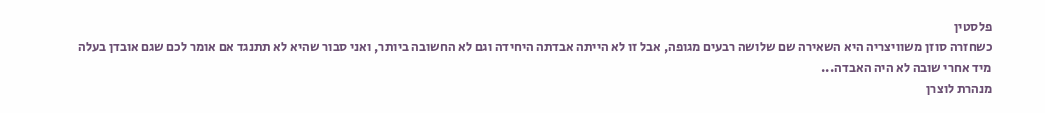פלסטין
כשחזרה סוזן משוויצריה היא השאירה שם שלושה רבעים מגופה, אבל זו לא הייתה אבדתה היחידה וגם לא החשובה ביותר, ואני סבור שהיא לא תתנגד אם אומר לכם שגם אובדן בעלה מיד אחרי שובה לא היה האבדה...
מנהרת לוצרן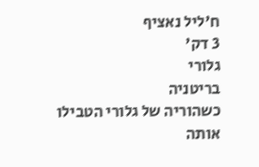ח'ליל נאציף
3 דק'
גלורי
בריטניה
כשהוריה של גלורי הטבילו אותה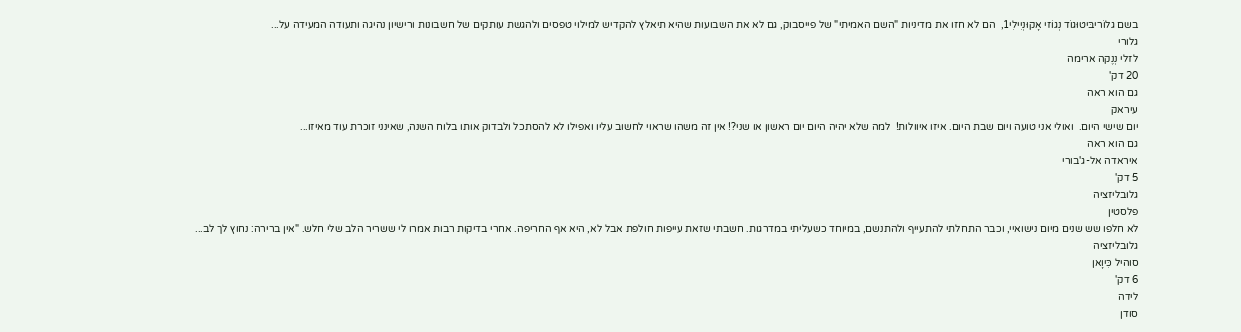בשם גלוֹריבּיטוּגוֹד נְגוֹזי אָקוּנְיִילִי1,  הם לא חזו את מדיניות "השם האמיתי" של פייסבוק, גם לא את השבועות שהיא תיאלץ להקדיש למילוי טפסים ולהגשת עותקים של חשבונות ורישיון נהיגה ותעודה המעידה על...
גלורי
לזלי נְנֶקה ארימה
20 דק'
גם הוא ראה
עיראק
יום שישי היום.  ואולי אני טועה ויום שבת היום. איזו איוולות!  למה שלא יהיה היום יום ראשון או שני?! אין זה משהו שראוי לחשוב עליו ואפילו לא להסתכל ולבדוק אותו בלוח השנה, שאינני זוכרת עוד מאיזו...
גם הוא ראה
איראדה אל-ג'בורי
5 דק'
גלובליזציה
פלסטין
לא חלפו שש שנים מיום נישואיי, וכבר התחלתי להתעייף ולהתנשם, במיוחד כשעליתי במדרגות. חשבתי שזאת עייפות חולפת אבל לא, היא אף החריפה. אחרי בדיקות רבות אמרו לי ששריר הלב שלי חלש. "אין ברירה: נחוץ לך לב...
גלובליזציה
סוהיל כִּיוָאן
6 דק'
לידה
סודן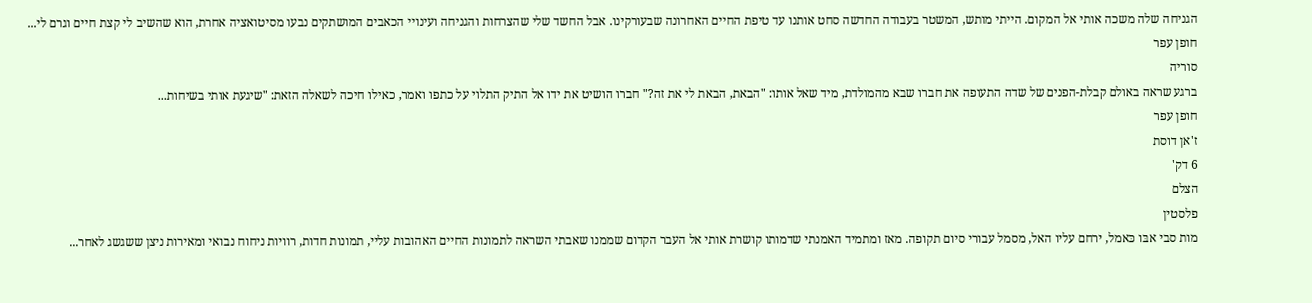הגניחה שלה משכה אותי אל המקום. הייתי מותש, המשטר בעבודה החדשה סחט אותנו עד טיפת החיים האחרונה שבעורקינו. אבל החשד שלי שהצרחות והגניחה ועינויי הכאבים המושתקים נבעו מסיטואציה אחרת, הוא שהשיב לי קצת חיים וגרם לי...
חופן עפר
סוריה
ברגע שראה באולם קבלת-הפנים של שדה התעופה את חברו שבא מהמולדת, מיד שאל אותו: "הבאת, הבאת לי את זה?" חברו הושיט את ידו אל התיק התלוי על כתפו ואמר, כאילו חיכה לשאלה הזאת: "שיגעת אותי בשיחות...
חופן עפר
ז'אן דוסת
6 דק'
הצלם
פלסטין
מות סבי אבּו כּאמל, ירחם עליו האל, מסמל עבורי סיום תקופה. מאז ומתמיד האמנתי שדמותו קושרת אותי אל העבר הקדום שממנו שאבתי השראה לתמונות החיים האהובות עליי, תמונות חדות, רוויות ניחוח נבואי ומאירות ניצן ששגשג לאחר...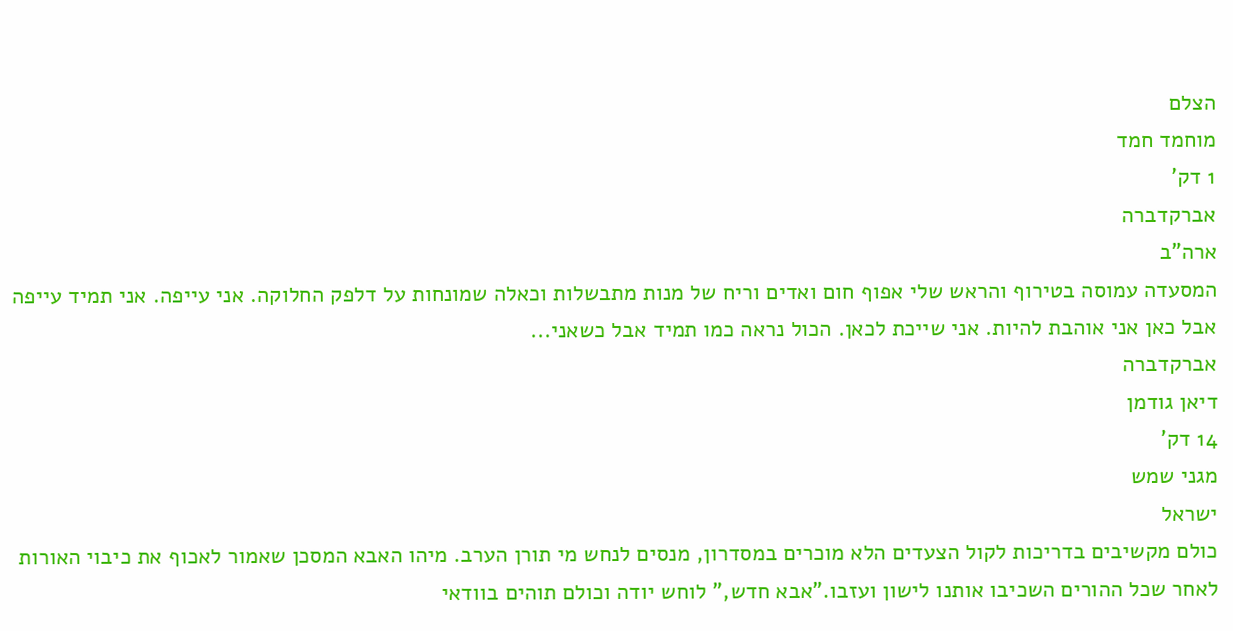הצלם
מוחמד חמד
1 דק'
אברקדברה
ארה"ב
המסעדה עמוסה בטירוף והראש שלי אפוף חום ואדים וריח של מנות מתבשלות וכאלה שמונחות על דלפק החלוקה. אני עייפה. אני תמיד עייפה אבל כאן אני אוהבת להיות. אני שייכת לכאן. הכול נראה כמו תמיד אבל כשאני...
אברקדברה
דיאן גודמן
14 דק'
מגני שמש
ישראל
כולם מקשיבים בדריכות לקול הצעדים הלא מוכרים במסדרון, מנסים לנחש מי תורן הערב. מיהו האבא המסכן שאמור לאכוף את כיבוי האורות לאחר שכל ההורים השכיבו אותנו לישון ועזבו."אבא חדש," לוחש יודה וכולם תוהים בוודאי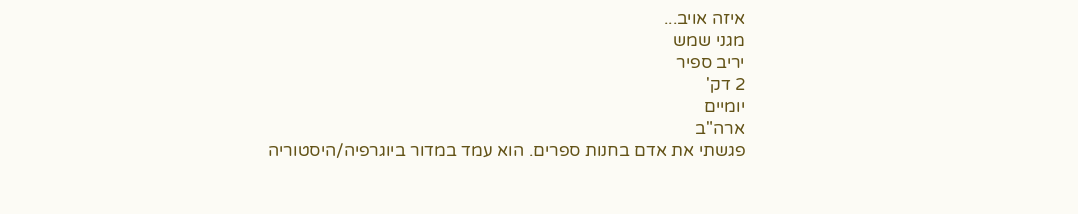איזה אויב...
מגני שמש
יריב ספיר
2 דק'
יומיים
ארה"ב
פגשתי את אדם בחנות ספרים. הוא עמד במדור ביוגרפיה/היסטוריה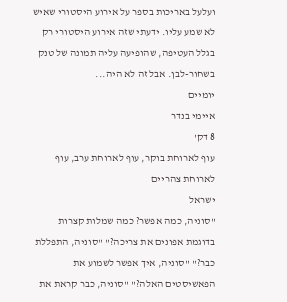ועלעל באריכות בספר על אירוע היסטורי שאיש לא שמע עליו. ידעתי שזה אירוע היסטורי רק בגלל העטיפה, שהופיעה עליה תמונה של טנק בשחור-לבן. אבל זה לא היה...
יומיים
איימי בנדר
8 דק'
עוף לארוחת בוקר, עוף לארוחת ערב, עוף לארוחת צהריים
ישראל
"סוניה, כמה אפשר? כמה שמלות קצרות בדוגמת אפונים את צריכה?" "סוניה, התפללת כבר?" "סוניה, איך אפשר לשמוע את הפאשיסטים האלה?" "סוניה, כבר קראת את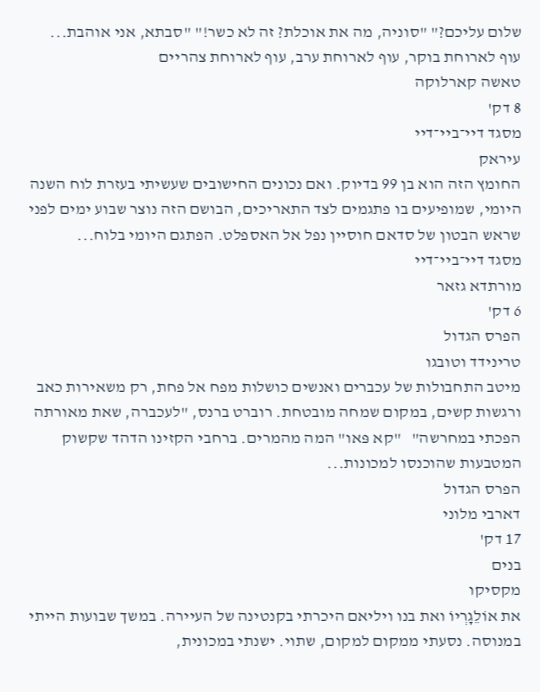שלום עליכם?" "סוניה, מה את אוכלת? זה לא כשר!" "סבתא, אני אוהבת...
עוף לארוחת בוקר, עוף לארוחת ערב, עוף לארוחת צהריים
טאשה קארלוקה
8 דק'
מסגד דיי־ביי־דיי
עיראק
החומץ הזה הוא בן 99 בדיוק. ואם נכונים החישובים שעשיתי בעזרת לוח השנה היומי, שמופיעים בו פתגמים לצד התאריכים, הבושם הזה נוצר שבוע ימים לפני שראש הבטון של סדאם חוסיין נפל אל האספלט. הפתגם היומי בלוח...
מסגד דיי־ביי־דיי
מורתדא גזאר
6 דק'
הפרס הגדול
טרינידד וטובגו
מיטב התחבולות של עכברים ואנשים כושלות מפח אל פחת, רק משאירות כאב ורגשות קשים, במקום שמחה מובטחת. רוברט ברנס, "לעכברה, שאת מאורתה הפכתי במחרשה"   "קא פּאו" המה מהמרים. ברחבי הקזינו הדהד שקשוק המטבעות שהוכנסו למכונות...
הפרס הגדול
דארבי מלוני
17 דק'
בנים
מקסיקו
את אוֹלֵגָרְיוֹ ואת בנו ויליאם היכרתי בקנטינה של העיירה. במשך שבועות הייתי במנוסה. נסעתי ממקום למקום, שתוי. ישנתי במכונית,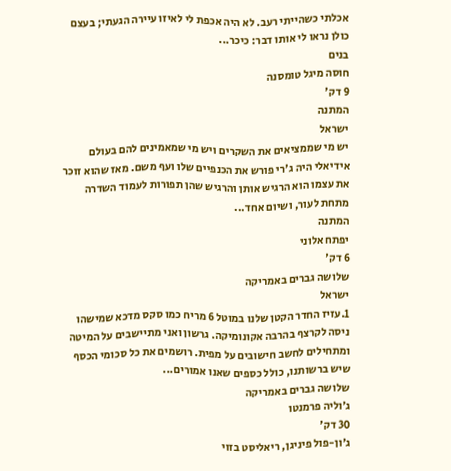אכלתי כשהייתי רעב. לא היה אכפת לי לאיזו עיירה הגעתי; בעצם כולן נראו לי אותו דבר: כיכר...
בנים
חוסה מיגל טומסנה
9 דק'
המתנה
ישראל
יש מי שממציאים את השקרים ויש מי שמאמינים להם בעולם אידיאלי היה ג'רי פורש את הכנפיים שלו ועף משם. מאז שהוא זוכר את עצמו הוא הרגיש אותן והרגיש שהן תפורות לעמוד השדרה מתחת לעור, ושיום אחד...
המתנה
יפתח אלוני
6 דק'
שלושה גברים באמריקה
ישראל
1.עזיז החדר הקטן שלנו במוטל 6 מריח כמו סקס מדכא שמישהו ניסה לקרצף בהרבה אקונומיקה. גרשון ואני מתיישבים על המיטה ומתחילים לחשב חישובים על מפית. רושמים את כל סכומי הכסף שיש ברשותנו, כולל כספים שאנו אמורים...
שלושה גברים באמריקה
ג׳וליה פרמנטו
30 דק'
ג'ון-פול פיניגן, ריאליסט בזוי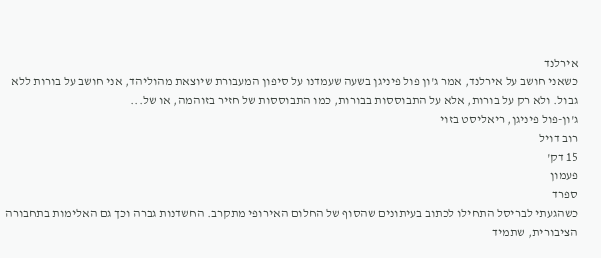אירלנד
כשאני חושב על אירלנד, אמר ג'ון פול פיניגן בשעה שעמדנו על סיפון המעבורת שיוצאת מהוליהד, אני חושב על בורות ללא גבול. ולא רק על בורות, אלא על התבוססות בבורות, כמו התבוססות של חזיר בזוהמה, או של...
ג'ון-פול פיניגן, ריאליסט בזוי
רוב דויל
15 דק'
פעמון
ספרד
כשהגעתי לבריסל התחילו לכתוב בעיתונים שהסוף של החלום האירופי מתקרב. החשדנות גברה וכך גם האלימות בתחבורה הציבורית, שתמיד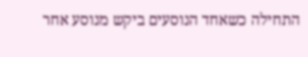התחילה כשאחד הנוסעים ביקש מנוסע אחר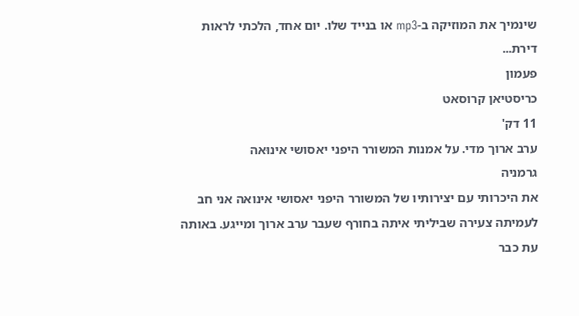שינמיך את המוזיקה ב-mp3 או בנייד שלו. יום אחד, הלכתי לראות דירת...
פעמון
כריסטיאן קרוסאט
11 דק'
ערב ארוך מדי. על אמנות המשורר היפני יאסושי אינוּאה
גרמניה
את היכרותי עם יצירותיו של המשורר היפני יאסושי אינואה אני חב לעמיתה צעירה שביליתי איתה בחורף שעבר ערב ארוך ומייגע. באותה עת כבר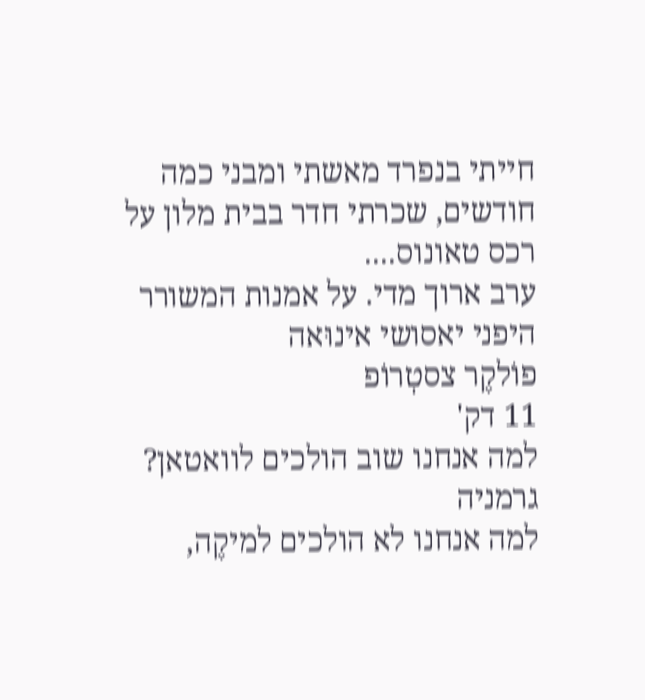חייתי בנפרד מאשתי ומבני כמה חודשים, שכרתי חדר בבית מלון על רכס טאונוס....
ערב ארוך מדי. על אמנות המשורר היפני יאסושי אינוּאה
פוֹלקֶר צסטְרוֹפ
11 דק'
למה אנחנו שוב הולכים לוואטאן?
גרמניה
למה אנחנו לא הולכים למיקֶה,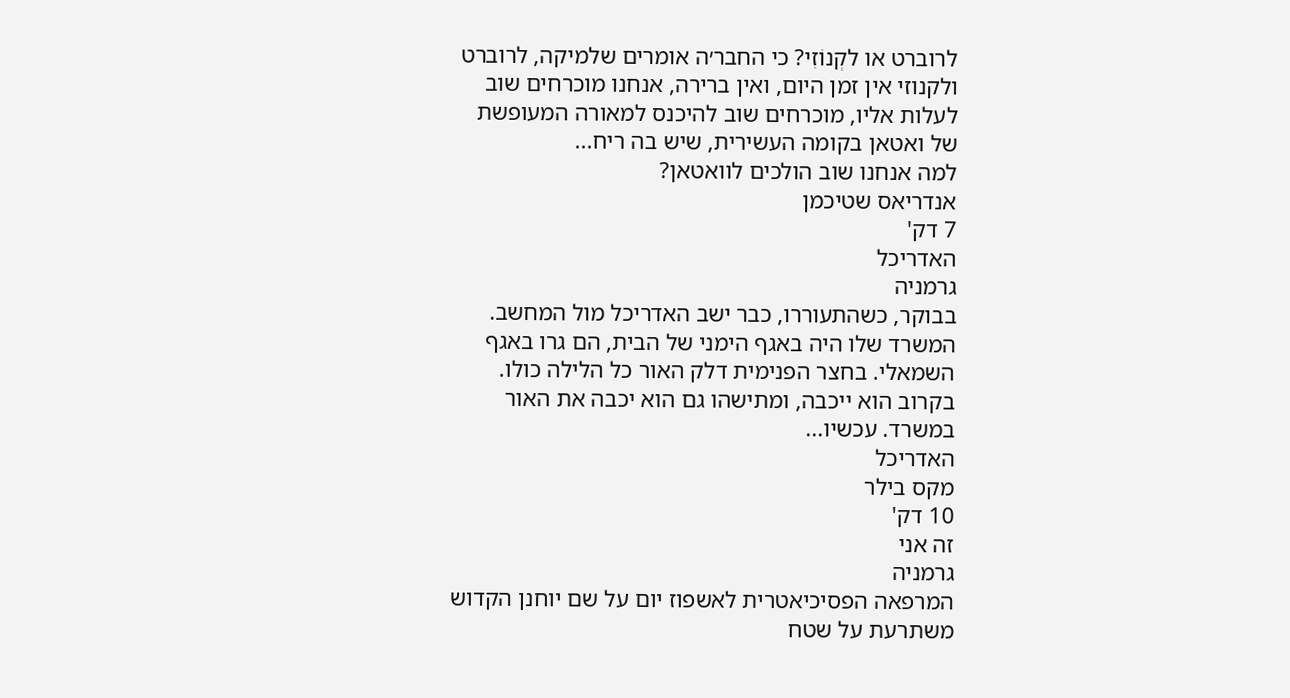לרוברט או לקְנוֹזִי? כי החבר׳ה אומרים שלמיקה, לרוברט ולקנוזי אין זמן היום, ואין ברירה, אנחנו מוכרחים שוב לעלות אליו, מוכרחים שוב להיכנס למאורה המעופשת של ואטאן בקומה העשירית, שיש בה ריח...
למה אנחנו שוב הולכים לוואטאן?
אנדריאס שטיכמן
7 דק'
האדריכל
גרמניה
בבוקר, כשהתעוררו, כבר ישב האדריכל מול המחשב. המשרד שלו היה באגף הימני של הבית, הם גרו באגף השמאלי. בחצר הפנימית דלק האור כל הלילה כולו. בקרוב הוא ייכבה, ומתישהו גם הוא יכבה את האור במשרד. עכשיו...
האדריכל
מקס בילר
10 דק'
זה אני
גרמניה
המרפאה הפסיכיאטרית לאשפוז יום על שם יוחנן הקדוש משתרעת על שטח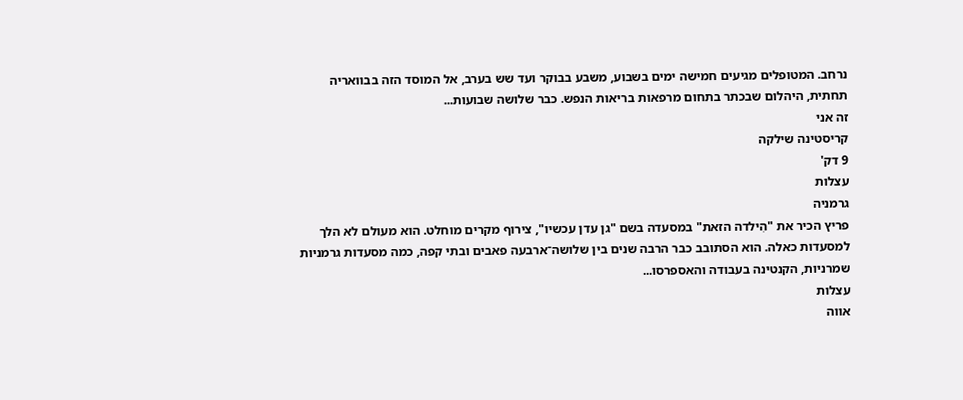נרחב. המטופלים מגיעים חמישה ימים בשבוע, משבע בבוקר ועד שש בערב, אל המוסד הזה בבוואריה תחתית, היהלום שבכתר בתחום מרפאות בריאות הנפש. כבר שלושה שבועות...
זה אני
קריסטינה שילקה
9 דק'
עצלות
גרמניה
פריץ הכיר את "הִילדה הזאת" במסעדה בשם "גן עדן עכשיו", צירוף מקרים מוחלט. הוא מעולם לא הלך למסעדות כאלה. הוא הסתובב כבר הרבה שנים בין שלושה־ארבעה פאבים ובתי קפה, כמה מסעדות גרמניות שמרניות, הקנטינה בעבודה והאספרסו...
עצלות
אווה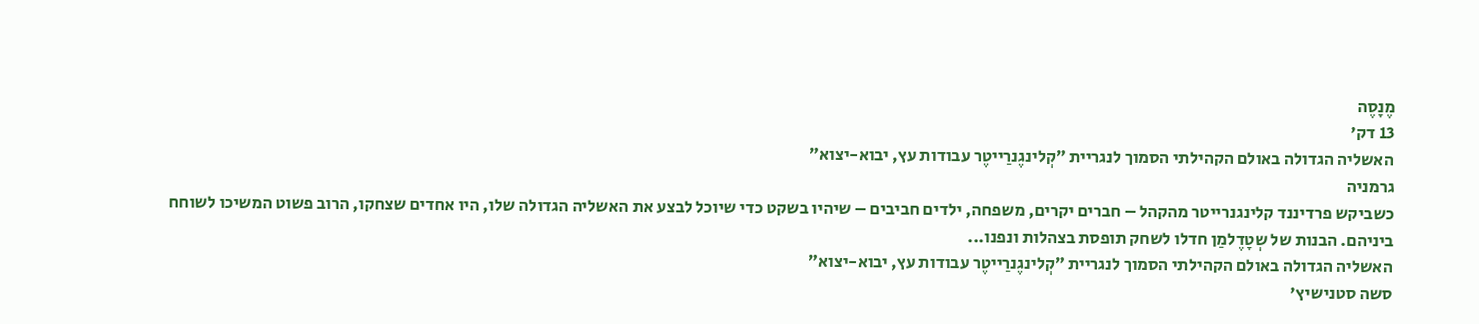מֶנָסֶה
13 דק'
האשליה הגדולה באולם הקהילתי הסמוך לנגריית ״קְלינגֶנרַייטֶר עבודות עץ, יבוא-יצוא״
גרמניה
כשביקש פרדיננד קלינגנרייטר מהקהל – חברים יקרים, משפחה, ילדים חביבים – שיהיו בשקט כדי שיוכל לבצע את האשליה הגדולה שלו, היו אחדים שצחקו, הרוב פשוט המשיכו לשוחח ביניהם. הבנות של שְטָדֶלמַן חדלו לשחק תופסת בצהלות ונפנו...
האשליה הגדולה באולם הקהילתי הסמוך לנגריית ״קְלינגֶנרַייטֶר עבודות עץ, יבוא-יצוא״
סשה סטנישיץ'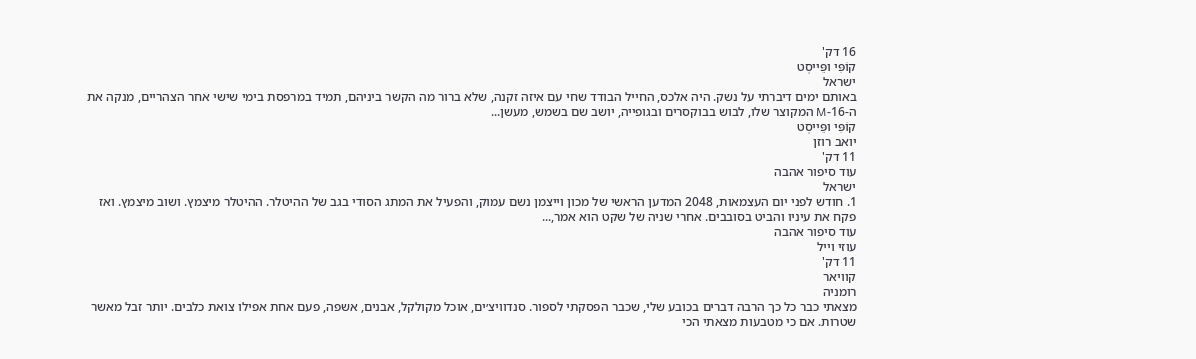16 דק'
קוֹפִּי ופֵּייסְט
ישראל
באותם ימים דיברתי על נשק. היה אלכס, החייל הבודד שחי עם איזה זקנה, שלא ברור מה הקשר ביניהם, תמיד במרפסת בימי שישי אחר הצהריים, מנקה את ה-16-M המקוצר שלו, לבוש בבוקסרים ובגופייה, יושב שם בשמש, מעשן...
קוֹפִּי ופֵּייסְט
יואב רוזן
11 דק'
עוד סיפור אהבה
ישראל
1. חודש לפני יום העצמאות, 2048 המדען הראשי של מכון וייצמן נשם עמוק, והפעיל את המתג הסודי בגב של ההיטלר. ההיטלר מיצמץ. ושוב מיצמץ. ואז פקח את עיניו והביט בסובבים. אחרי שניה של שקט הוא אמר,...
עוד סיפור אהבה
עוזי וייל
11 דק'
קוויאר
רומניה
מצאתי כבר כל כך הרבה דברים בכובע שלי, שכבר הפסקתי לספור. סנדוויצ׳ים, אוכל מקולקל, אבנים, אשפה, פעם אחת אפילו צואת כלבים. יותר זבל מאשר שטרות. אם כי מטבעות מצאתי הכי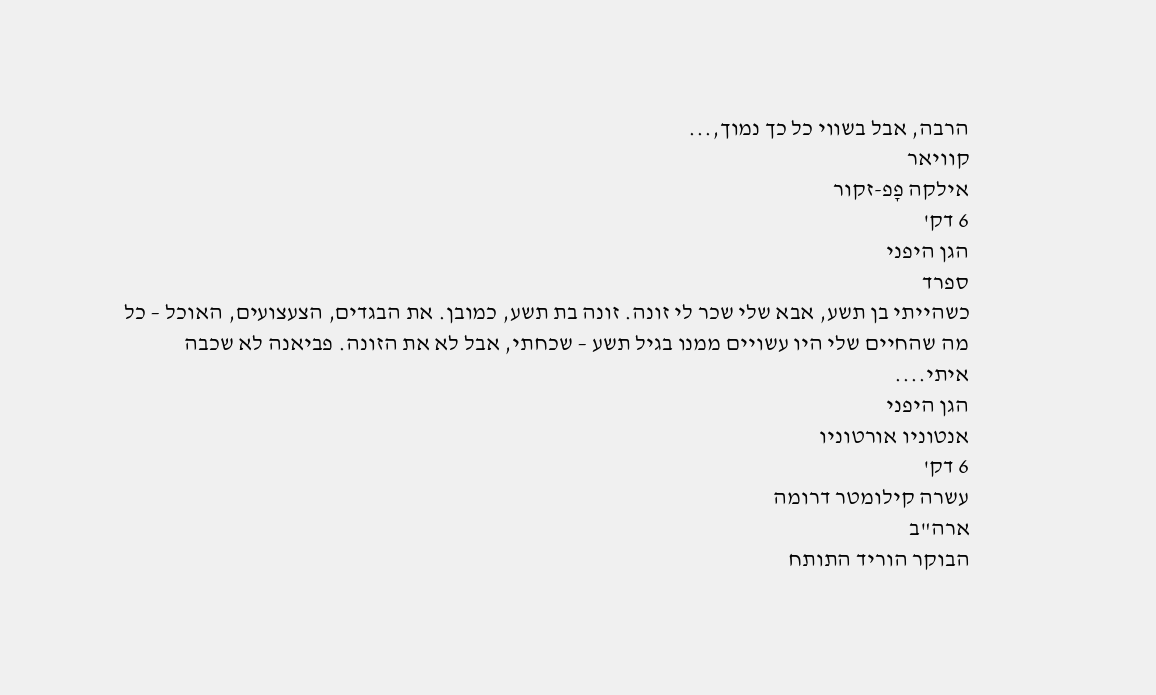הרבה, אבל בשווי כל כך נמוך,...
קוויאר
אילקה פָפ-זקור
6 דק'
הגן היפני
ספרד
כשהייתי בן תשע, אבא שלי שכר לי זונה. זונה בת תשע, כמובן. את הבגדים, הצעצועים, האוכל – כל מה שהחיים שלי היו עשויים ממנו בגיל תשע – שכחתי, אבל לא את הזונה. פביאנה לא שכבה איתי....
הגן היפני
אנטוניו אורטוניו
6 דק'
עשרה קילומטר דרומה
ארה"ב
הבוקר הוריד התותח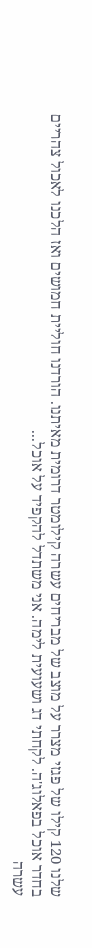שלנו 120 קילו של פגזי מצרר על מוצב של מבריחים עשרה קילומטר דרומית מאיתנו. הורדנו חוליית חמושים ואז הלכנו לאכול צהריים בחדר אוכל בפאלוג'ה. לקחתי דג ושעועית לימה. אני משתדל להקפיד על אוכל...
עשרה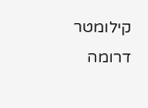קילומטר דרומה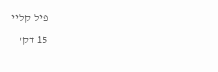פיל קליי
15 דק'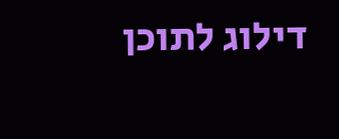דילוג לתוכן